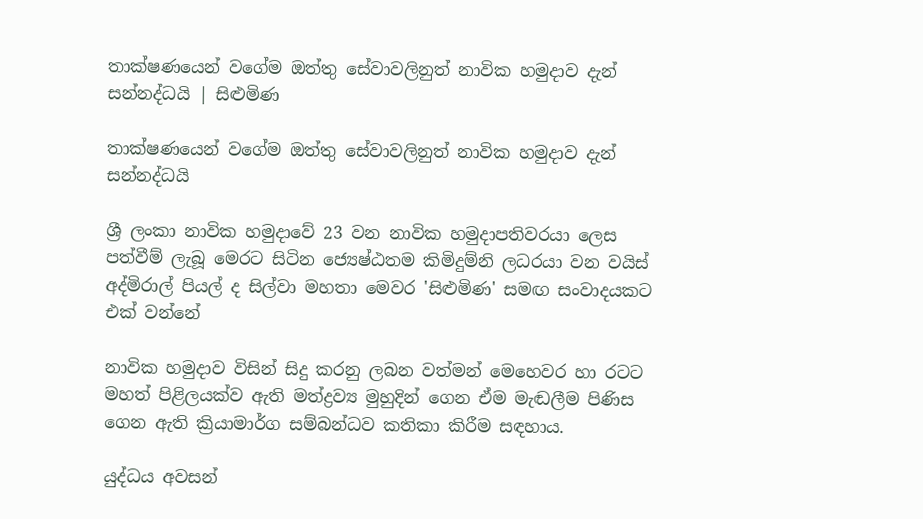තාක්ෂණයෙන් වගේම ඔත්තු සේවාවලිනුත් නාවික හමුදාව දැන් සන්නද්ධයි | සිළුමිණ

තාක්ෂණයෙන් වගේම ඔත්තු සේවාවලිනුත් නාවික හමුදාව දැන් සන්නද්ධයි

ශ්‍රී ලංකා නාවික හමුදාවේ 23 වන නාවික හමුදාපතිවරයා ලෙස පත්වීම් ලැබූ මෙරට සිටින ජ්‍යෙෂ්ඨතම කිමිදුම්නි ලධරයා වන වයිස් අද්මිරාල් පියල් ද සිල්වා මහතා මෙවර 'සිළුමිණ' සමඟ සංවාදයකට එක් වන්නේ

නාවික හමුදාව විසින් සිදු කරනු ලබන වත්මන් මෙහෙවර හා රටට මහත් පිළිලයක්ව ඇති මත්ද්‍රව්‍ය මුහුදින් ගෙන ඒම මැඬලීම පිණිස ගෙන ඇති ක්‍රියාමාර්ග සම්බන්ධව කතිකා කිරීම සඳහාය.

යුද්ධය අවසන්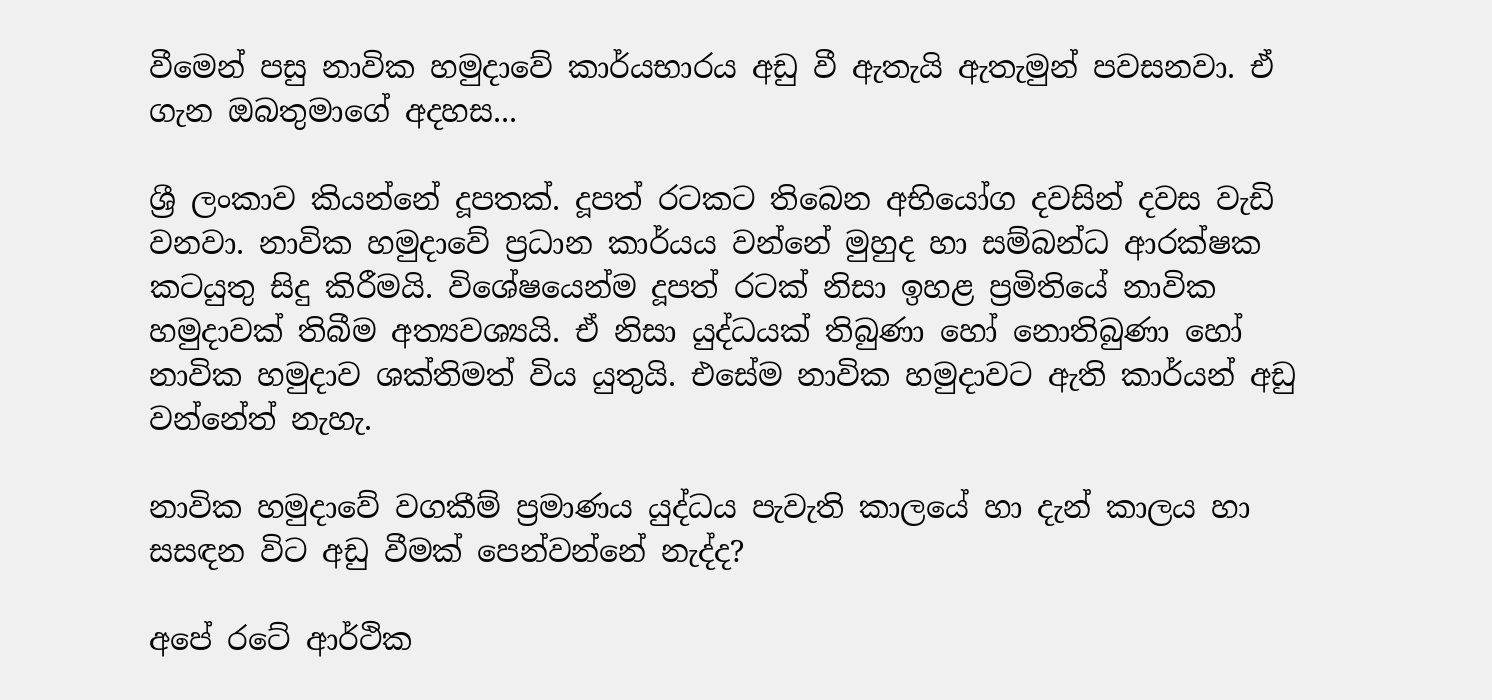වීමෙන් පසු නාවික හමුදාවේ කාර්යභාරය අඩු වී ඇතැයි ඇතැමුන් පවසනවා. ඒ ගැන ඔබතුමාගේ අදහස...

ශ්‍රී ලංකාව කියන්නේ දූපතක්. දූපත් රටකට තිබෙන අභියෝග දවසින් දවස වැඩි වනවා. නාවික හමුදාවේ ප්‍රධාන කාර්යය වන්නේ මුහුද හා සම්බන්ධ ආරක්ෂක කටයුතු සිදු කිරීමයි. විශේෂයෙන්ම දූපත් රටක් නිසා ඉහළ ප්‍රමිතියේ නාවික හමුදාවක් තිබීම අත්‍යවශ්‍යයි. ඒ නිසා යුද්ධයක් තිබුණා හෝ නොතිබුණා හෝ නාවික හමුදාව ශක්තිමත් විය යුතුයි. එසේම නාවික හමුදාවට ඇති කාර්යන් අඩු වන්නේත් නැහැ.

නාවික හමුදාවේ වගකීම් ප්‍රමාණය යුද්ධය පැවැති කාලයේ හා දැන් කාලය හා සසඳන විට අඩු වීමක් පෙන්වන්නේ නැද්ද?

අපේ රටේ ආර්ථික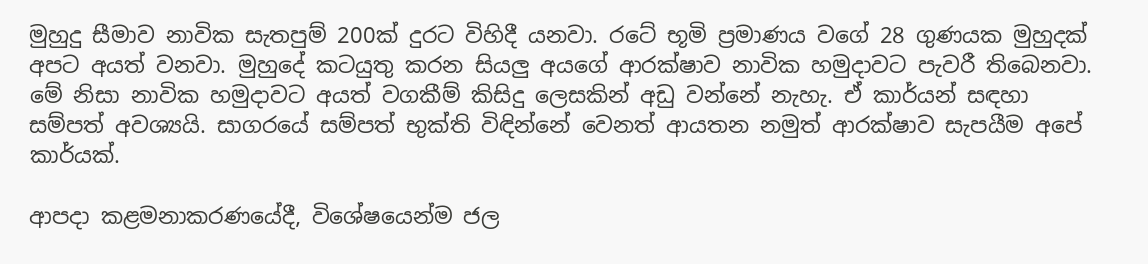මුහුදු සීමාව නාවික සැතපුම් 200ක් දුරට විහිදී යනවා. රටේ භූමි ප්‍රමාණය වගේ 28 ගුණයක මුහුදක් අපට අයත් වනවා. මුහුදේ කටයුතු කරන සියලු අයගේ ආරක්ෂාව නාවික හමුදාවට පැවරී තිබෙනවා. මේ නිසා නාවික හමුදාවට අයත් වගකීම් කිසිදු ලෙසකින් අඩු වන්නේ නැහැ. ඒ කාර්යන් සඳහා සම්පත් අවශ්‍යයි. සාගරයේ සම්පත් භුක්ති විඳින්නේ වෙනත් ආයතන නමුත් ආරක්ෂාව සැපයීම අපේ කාර්යක්.

ආපදා කළමනාකරණයේදී, විශේෂයෙන්ම ජල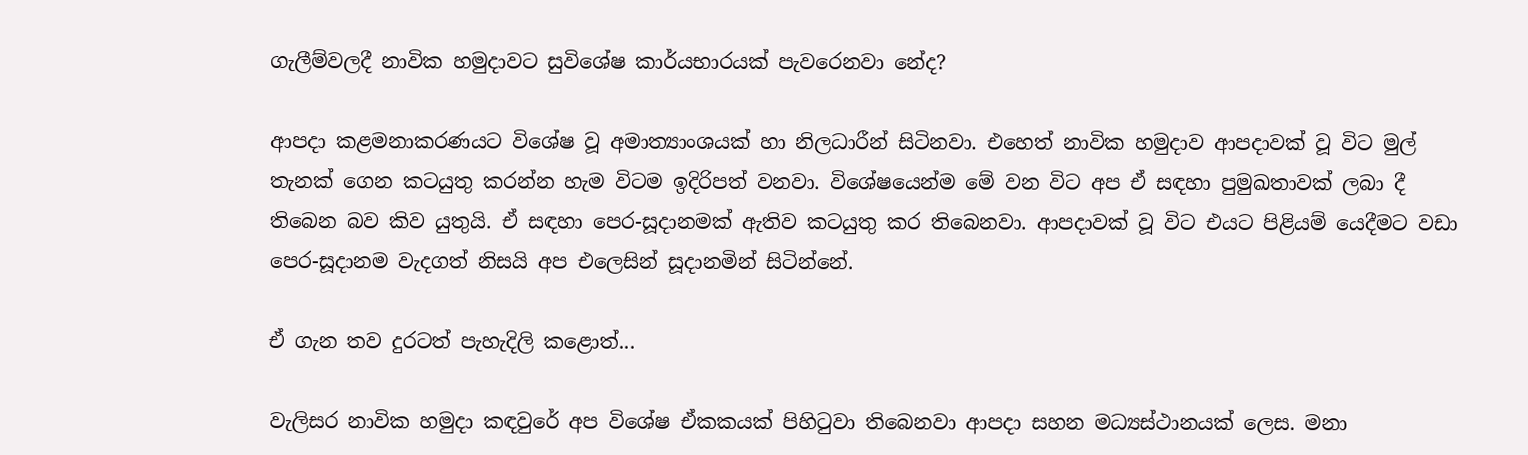ගැලීම්වලදී නාවික හමුදාවට සුවිශේෂ කාර්යභාරයක් පැවරෙනවා නේද?

ආපදා කළමනාකරණයට විශේෂ වූ අමාත්‍යාංශයක් හා නිලධාරීන් සිටිනවා. එහෙත් නාවික හමුදාව ආපදාවක් වූ විට මුල් තැනක් ගෙන කටයුතු කරන්න හැම විටම ඉදිරිපත් වනවා. විශේෂයෙන්ම මේ වන විට අප ඒ සඳහා පුමුඛතාවක් ලබා දී තිබෙන බව කිව යුතුයි. ඒ සඳහා පෙර-සූදානමක් ඇතිව කටයුතු කර තිබෙනවා. ආපදාවක් වූ විට එයට පිළියම් යෙදීමට වඩා පෙර-සූදානම වැදගත් නිසයි අප එලෙසින් සූදානමින් සිටින්නේ.

ඒ ගැන තව දුරටත් පැහැදිලි කළොත්...

වැලිසර නාවික හමුදා කඳවුරේ අප විශේෂ ඒකකයක් පිහිටුවා තිබෙනවා ආපදා සහන මධ්‍යස්ථානයක් ලෙස. මනා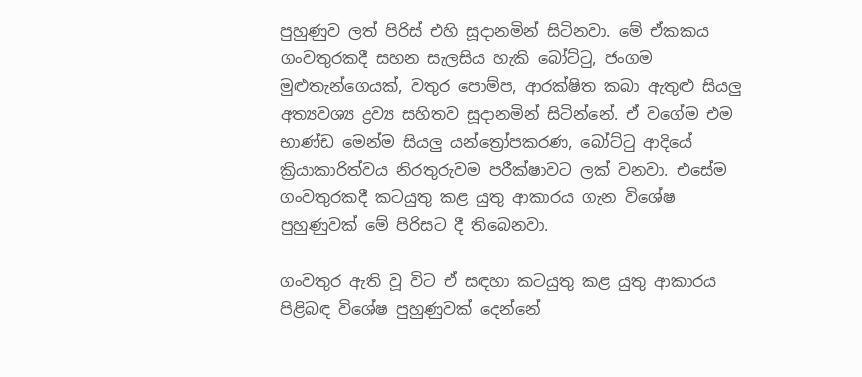පුහුණුව ලත් පිරිස් එහි සූදානමින් සිටිනවා. මේ ඒකකය ගංවතුරකදී සහන සැලසිය හැකි බෝට්ටු, ජංගම මුළුතැන්ගෙයක්, වතුර පොම්ප, ආරක්ෂිත කබා ඇතුළු සියලු අත්‍යවශ්‍ය ද්‍රව්‍ය සහිතව සූදානමින් සිටින්නේ. ඒ වගේම එම භාණ්ඩ මෙන්ම සියලු යන්ත්‍රෝපකරණ, බෝට්ටු ආදියේ ක්‍රියාකාරිත්වය නිරතුරුවම පරීක්ෂාවට ලක් වනවා. එසේම ගංවතුරකදී කටයුතු කළ යුතු ආකාරය ගැන විශේෂ පුහුණුවක් මේ පිරිසට දී තිබෙනවා.

ගංවතුර ඇති වූ විට ඒ සඳහා කටයුතු කළ යුතු ආකාරය පිළිබඳ විශේෂ පුහුණුවක් දෙන්නේ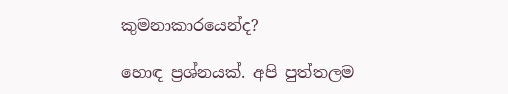කුමනාකාරයෙන්ද?

හොඳ ප්‍රශ්නයක්. අපි පුත්තලම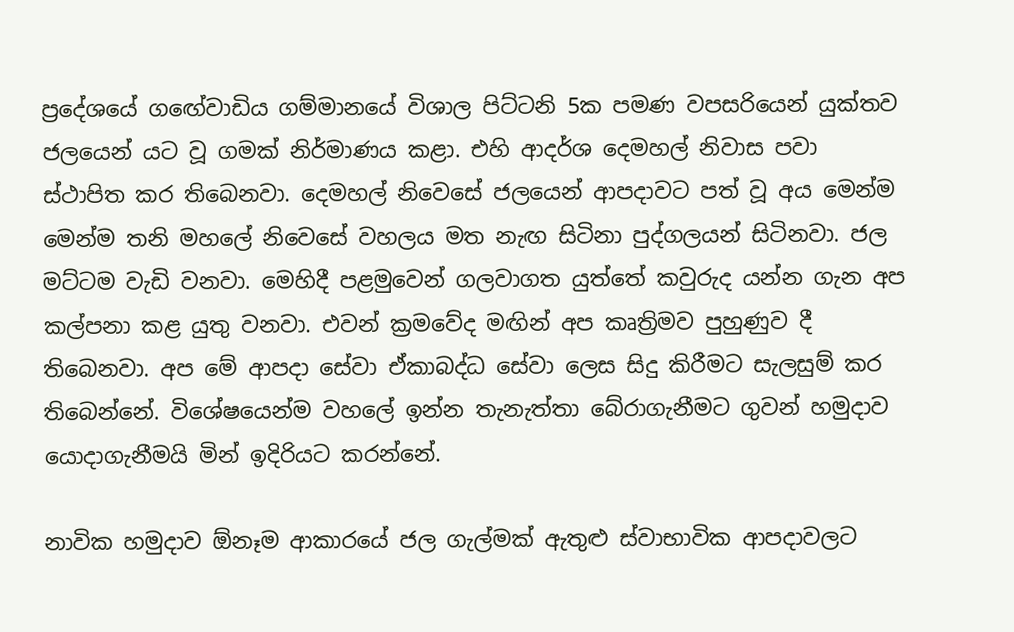ප්‍රදේශයේ ග‍ඟේවාඩිය ගම්මානයේ විශාල පිට්ටනි 5ක පමණ වපසරියෙන් යුක්තව ජලයෙන් යට වූ ගමක් නිර්මාණය කළා. එහි ආදර්ශ දෙමහල් නිවාස පවා ස්ථාපිත කර තිබෙනවා. දෙමහල් නිවෙසේ ජලයෙන් ආපදාවට පත් වූ අය මෙන්ම මෙන්ම තනි මහලේ නිවෙසේ වහලය මත නැඟ සිටිනා පුද්ගලයන් සිටිනවා. ජල මට්ටම වැඩි වනවා. මෙහිදී පළමුවෙන් ගලවාගත යුත්තේ කවුරුද යන්න ගැන අප කල්පනා කළ යුතු වනවා. එවන් ක්‍රමවේද මඟින් අප කෘත්‍රිමව පුහුණුව දී තිබෙනවා. අප මේ ආපදා සේවා ඒකාබද්ධ සේවා ලෙස සිදු කිරීමට සැලසුම් කර තිබෙන්නේ. විශේෂයෙන්ම වහලේ ඉන්න තැනැත්තා බේරාගැනීමට ගුවන් හමුදාව යොදාගැනීමයි මින් ඉදිරියට කරන්නේ.

නාවික හමුදාව ඕනෑම ආකාරයේ ජල ගැල්මක් ඇතුළු ස්වාභාවික ආපදාවලට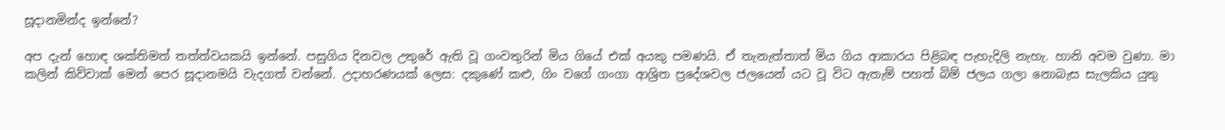සූදානමින්ද ඉන්නේ?

අප දැන් හොඳ ශක්තිමත් තත්ත්වයකයි ඉන්නේ. පසුගිය දිනවල උතුරේ ඇති වූ ගංවතුරින් මිය ගියේ එක් අයකු පමණයි. ඒ තැනැත්තාත් මිය ගිය ආකාරය පිළිබඳ පැහැදිලි නැහැ. හානි අවම වුණා. මා කලින් කිව්වාක් මෙන් පෙර සූදානමයි වැදගත් වන්නේ. උදාහරණයක් ලෙස: දකුණේ කළු, ගිං වගේ ගංගා ආශ්‍රිත ප්‍රදේශවල ජලයෙන් යට වූ විට ඇතැම් පහත් බිම් ජලය ගලා නොබැස සැලකිය යුතු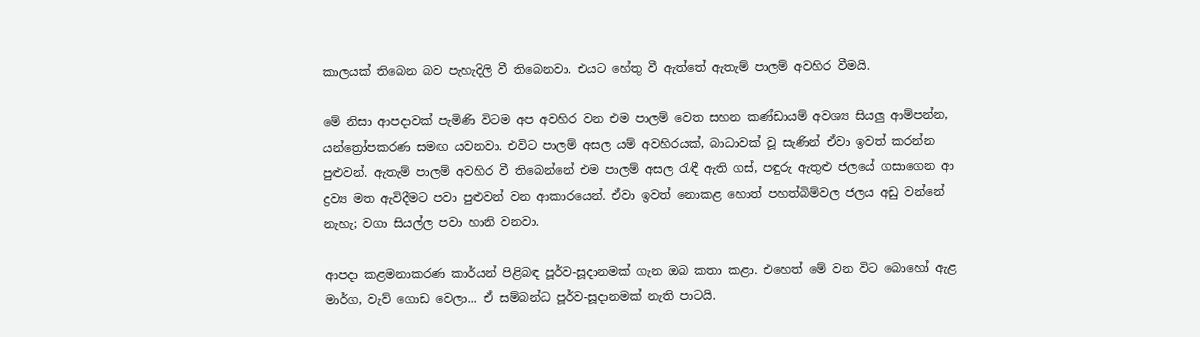කාලයක් තිබෙන බව පැහැදිලි වී තිබෙනවා. එයට හේතු වී ඇත්තේ ඇතැම් පාලම් අවහිර වීමයි.

මේ නිසා ආපදාවක් පැමිණි විටම අප අවහිර වන එම පාලම් වෙත සහන කණ්ඩායම් අවශ්‍ය සියලු ආම්පන්න, යන්ත්‍රෝපකරණ සමඟ යවනවා. එවිට පාලම් අසල යම් අවහිරයක්, බාධාවක් වූ සැණින් ඒවා ඉවත් කරන්න පුළුවන්. ඇතැම් පාලම් අවහිර වී තිබෙන්නේ එම පාලම් අසල රැඳී ඇති ගස්, පඳුරු ඇතුළු ජලයේ ගසාගෙන ආ ද්‍රව්‍ය මත ඇවිදීමට පවා පුළුවන් වන ආකාරයෙන්. ඒවා ඉවත් නොකළ හොත් පහත්බිම්වල ජලය අඩු වන්නේ නැහැ; වගා සියල්ල පවා හානි වනවා.

ආපදා කළමනාකරණ කාර්යන් පිළිබඳ පූර්ව-සූදානමක් ගැන ඔබ කතා කළා. එහෙත් මේ වන විට බොහෝ ඇළ මාර්ග, වැව් ගොඩ වෙලා... ඒ සම්බන්ධ පූර්ව-සූදානමක් නැති පාටයි.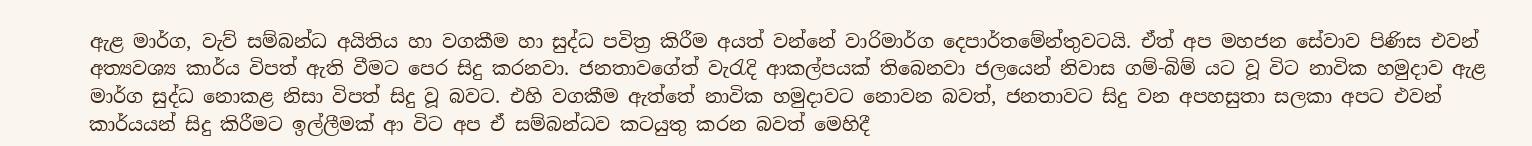ඇළ මාර්ග, වැව් සම්බන්ධ අයිතිය හා වගකීම හා සුද්ධ පවිත්‍ර කිරීම අයත් වන්නේ වාරිමාර්ග දෙපාර්තමේන්තුවටයි. ඒත් අප මහජන සේවාව පිණිස එවන් අත්‍යවශ්‍ය කාර්ය විපත් ඇති වීමට පෙර සිදු කරනවා. ජනතාවගේත් වැරැදි ආකල්පයක් තිබෙනවා ජලයෙන් නිවාස ගම්-බිම් යට වූ විට නාවික හමුදාව ඇළ මාර්ග සුද්ධ නොකළ නිසා විපත් සිදු වූ බවට. එහි වගකීම ඇත්තේ නාවික හමුදාවට නොවන බවත්, ජනතාවට සිදු වන අපහසුතා සලකා අපට එවන් කාර්යයන් සිදු කිරීමට ඉල්ලීමක් ආ විට අප ඒ සම්බන්ධව කටයුතු කරන බවත් මෙහිදී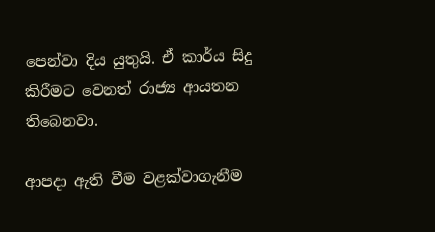පෙන්වා දිය යුතුයි. ඒ කාර්ය සිදු කිරීමට වෙනත් රාජ්‍ය ආයතන තිබෙනවා.

ආපදා ඇති වීම වළක්වාගැනීම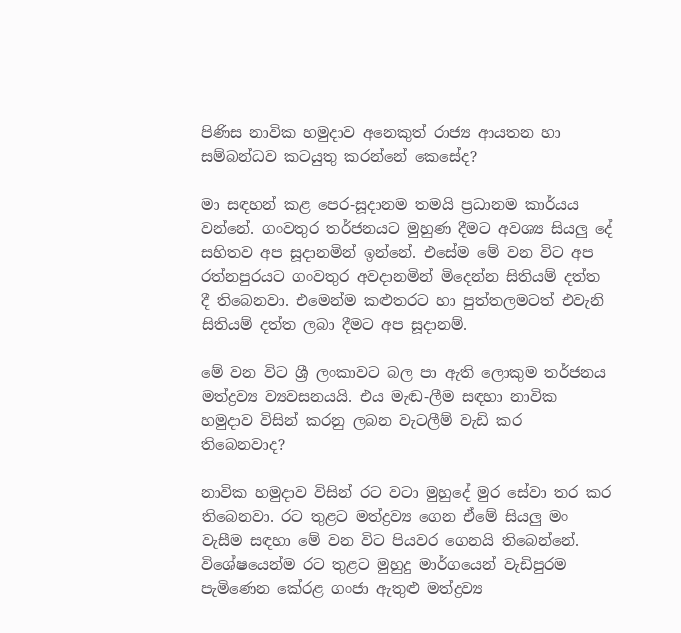පිණිස නාවික හමුදාව අනෙකුත් රාජ්‍ය ආයතන හා සම්බන්ධව කටයුතු කරන්නේ කෙසේද?

මා සඳහන් කළ පෙර-සූදානම තමයි ප්‍රධානම කාර්යය වන්නේ. ගංවතුර තර්ජනයට මුහුණ දීමට අවශ්‍ය සියලු දේ සහිතව අප සූදානමින් ඉන්නේ. එසේම මේ වන විට අප රත්නපුරයට ගංවතුර අවදානමින් මිදෙන්න සිතියම් දත්ත දී තිබෙනවා. එමෙන්ම කළුතරට හා පුත්තලමටත් එවැනි සිතියම් දත්ත ලබා දීමට අප සූදානම්.

මේ වන විට ශ්‍රී ලංකාවට බල පා ඇති ලොකුම තර්ජනය මත්ද්‍රව්‍ය ව්‍යවසනයයි. එය මැඬ-ලීම සඳහා නාවික හමුදාව විසින් කරනු ලබන වැටලීම් වැඩි කර තිබෙනවාද?

නාවික හමුදාව විසින් රට වටා මුහුදේ මුර සේවා තර කර තිබෙනවා. රට තුළට මත්ද්‍රව්‍ය ගෙන ඒමේ සියලු මං වැසීම සඳහා මේ වන විට පියවර ගෙනයි තිබෙන්නේ. විශේෂයෙන්ම රට තුළට මුහුදු මාර්ගයෙන් වැඩිපුරම පැමිණෙන කේරළ ගංජා ඇතුළු මත්ද්‍රව්‍ය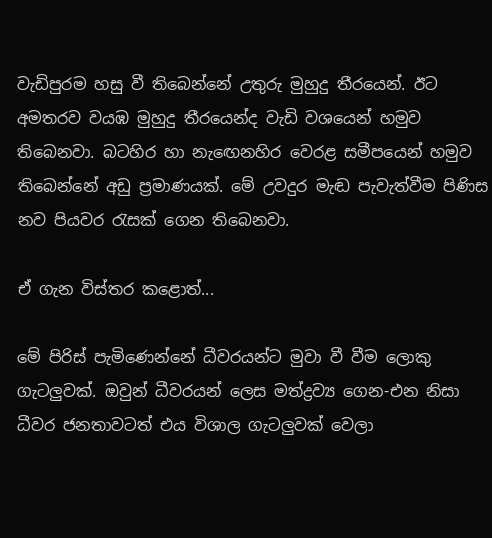වැඩිපුරම හසු වී තිබෙන්නේ උතුරු මුහුදු තීරයෙන්. ඊට අමතරව වයඹ මුහුදු තීරයෙන්ද වැඩි වශයෙන් හමුව තිබෙනවා. බටහිර හා නැඟෙනහිර වෙරළ සමීපයෙන් හමුව තිබෙන්නේ අඩු ප්‍රමාණයක්. මේ උවදුර මැඬ පැවැත්වීම පිණිස නව පියවර රැසක් ගෙන තිබෙනවා.

ඒ ගැන විස්තර කළොත්...

මේ පිරිස් පැමිණෙන්නේ ධීවරයන්ට මුවා වී වීම ලොකු ගැටලුවක්. ඔවුන් ධීවරයන් ලෙස මත්ද්‍රව්‍ය ගෙන-එන නිසා ධීවර ජනතාවටත් එය විශාල ගැටලුවක් වෙලා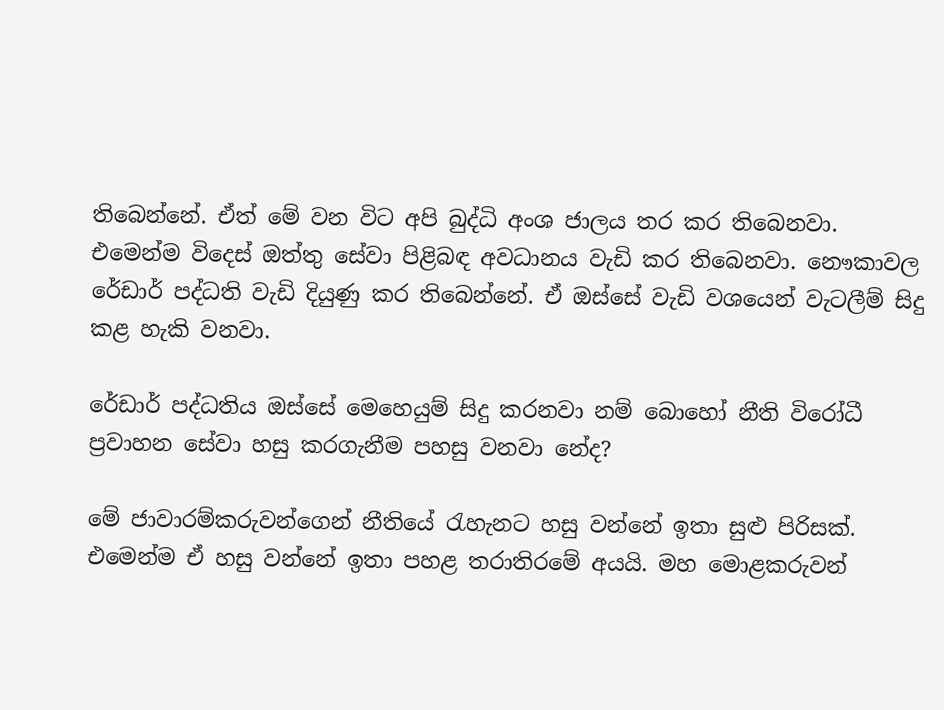තිබෙන්නේ. ඒත් මේ වන විට අපි බුද්ධි අංශ ජාලය තර කර තිබෙනවා. එමෙන්ම විදෙස් ඔත්තු සේවා පිළිබඳ අවධානය වැඩි කර තිබෙනවා. නෞකාවල රේඩාර් පද්ධති වැඩි දියුණු කර තිබෙන්නේ. ඒ ඔස්සේ වැඩි වශයෙන් වැටලීම් සිදු කළ හැකි වනවා.

රේඩාර් පද්ධතිය ඔස්සේ මෙහෙයුම් සිදු කරනවා නම් බොහෝ නීති විරෝධී ප්‍රවාහන සේවා හසු කරගැනීම පහසු වනවා නේද?

මේ ජාවාරම්කරුවන්ගෙන් නීතියේ රැහැනට හසු වන්නේ ඉතා සුළු පිරිසක්. එමෙන්ම ඒ හසු වන්නේ ඉතා පහළ තරාතිරමේ අයයි. මහ මොළකරුවන්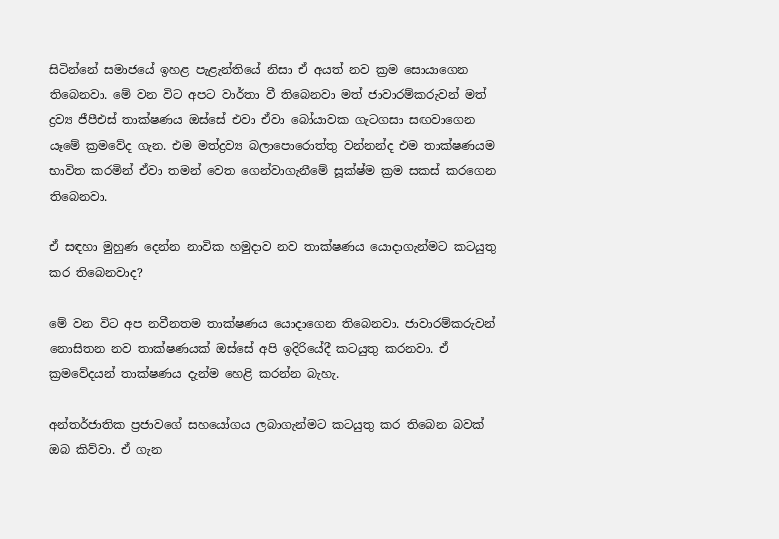සිටින්නේ සමාජයේ ඉහළ පැළැන්තියේ නිසා ඒ අයත් නව ක්‍රම සොයාගෙන තිබෙනවා. මේ වන විට අපට වාර්තා වී තිබෙනවා මත් ජාවාරම්කරුවන් මත් ද්‍රව්‍ය ජීපීඑස් තාක්ෂණය ඔස්සේ එවා ඒවා බෝයාවක ගැටගසා සඟවාගෙන යෑමේ ක්‍රමවේද ගැන. එම මත්ද්‍රව්‍ය බලාපොරොත්තු වන්නන්ද එම තාක්ෂණයම භාවිත කරමින් ඒවා තමන් වෙත ගෙන්වාගැනීමේ සූක්ෂ්ම ක්‍රම සකස් කරගෙන තිබෙනවා.

ඒ සඳහා මුහුණ දෙන්න නාවික හමුදාව නව තාක්ෂණය යොදාගැන්මට කටයුතු කර තිබෙනවාද?

මේ වන විට අප නවීනතම තාක්ෂණය යොදාගෙන තිබෙනවා. ජාවාරම්කරුවන් නොසිතන නව තාක්ෂණයක් ඔස්සේ අපි ඉදිරියේදී කටයුතු කරනවා. ඒ ක්‍රමවේදයන් තාක්ෂණය දැන්ම හෙළි කරන්න බැහැ.

අන්තර්ජාතික ප්‍රජාවගේ සහයෝගය ලබාගැන්මට කටයුතු කර තිබෙන බවක් ඔබ කිව්වා. ඒ ගැන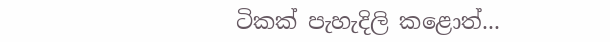ටිකක් පැහැදිලි කළොත්...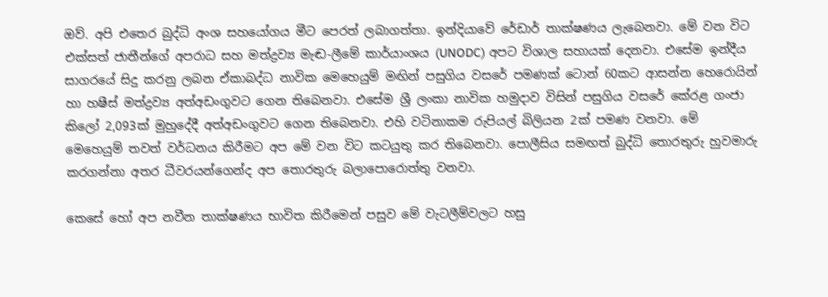ඔව්. අපි එතෙර බුද්ධි අංශ සහයෝගය මීට පෙරත් ලබාගත්තා. ඉන්දියාවේ රේඩාර් තාක්ෂණය ලැබෙනවා. මේ වන විට එක්සත් ජාතීන්ගේ අපරාධ සහ මත්ද්‍රව්‍ය මැඬ-ලීමේ කාර්යාංශය (UNODC) අපට විශාල සහායක් දෙනවා. එසේම ඉන්දීය සාගරයේ සිදු කරනු ලබන ඒකාබද්ධ නාවික මෙහෙයුම් මඟින් පසුගිය වසරේ පමණක් ටොන් 60කට ආසන්න හෙරොයින් හා හෂීස් මත්ද්‍රව්‍ය අත්අඩංගුවට ගෙන තිබෙනවා. එසේම ශ්‍රී ලංකා නාවික හමුදාව විසින් පසුගිය වසරේ කේරළ ගංජා කිලෝ 2,093ක් මුහුදේදී අත්අඩංගුවට ගෙන තිබෙනවා. එහි වටිනාකම රුපියල් බිලියන 2ක් පමණ වනවා. මේ මෙහෙයුම් තවත් වර්ධනය කිරීමට අප මේ වන විට කටයුතු කර තිබෙනවා. පොලීසිය සමඟත් බුද්ධි තොරතුරු හුවමාරු කරගන්නා අතර ධීවරයන්ගෙන්ද අප තොරතුරු බලාපොරොත්තු වනවා.

කෙසේ හෝ අප නවීන තාක්ෂණය භාවිත කිරීමෙන් පසුව මේ වැටලීම්වලට හසු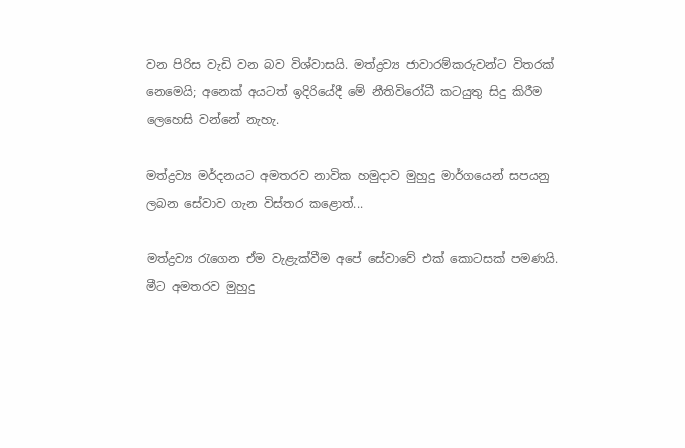වන පිරිස වැඩි වන බව විශ්වාසයි. මත්ද්‍රව්‍ය ජාවාරම්කරුවන්ට විතරක් නෙමෙයි; අනෙක් අයටත් ඉදිරියේදී මේ නීතිවිරෝධී කටයුතු සිදු කිරීම ලෙහෙසි වන්නේ නැහැ.

මත්ද්‍රව්‍ය මර්දනයට අමතරව නාවික හමුදාව මුහුදු මාර්ගයෙන් සපයනු ලබන සේවාව ගැන විස්තර කළොත්...

මත්ද්‍රව්‍ය රැගෙන ඒම වැළැක්වීම අපේ සේවාවේ එක් කොටසක් පමණයි. මීට අමතරව මුහුදු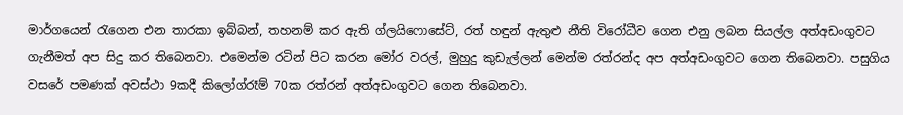මාර්ගයෙන් රැගෙන එන තාරකා ඉබ්බන්, තහනම් කර ඇති ග්ලයිෆොසේට්, රත් හඳුන් ඇතුළු නීති විරෝධීව ගෙන එනු ලබන සියල්ල අත්අඩංගුවට ගැනීමත් අප සිදු කර තිබෙනවා. එමෙන්ම රටින් පිට කරන මෝර වරල්, මුහුදු කුඩැල්ලන් මෙන්ම රත්රන්ද අප අත්අඩංගුවට ගෙන තිබෙනවා. පසුගිය වසරේ පමණක් අවස්ථා 9කදී කිලෝග්රෑම් 70ක රත්රන් අත්අඩංගුවට ගෙන තිබෙනවා.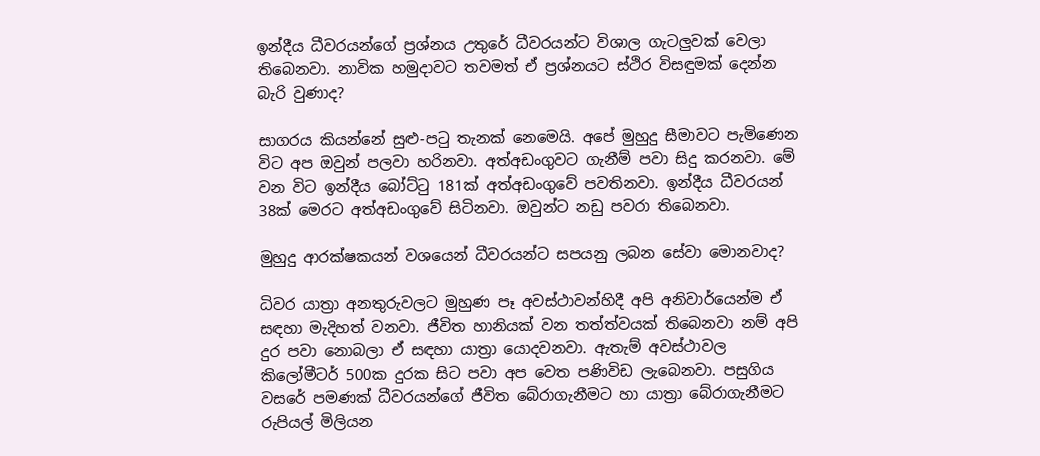ඉන්දීය ධීවරයන්ගේ ප්‍රශ්නය උතුරේ ධීවරයන්ට විශාල ගැටලුවක් වෙලා තිබෙනවා. නාවික හමුදාවට තවමත් ඒ ප්‍රශ්නයට ස්ථිර විසඳුමක් දෙන්න බැරි වුණාද?

සාගරය කියන්නේ සුළු-පටු තැනක් නෙමෙයි. අපේ මුහුදු සීමාවට පැමිණෙන විට අප ඔවුන් පලවා හරිනවා. අත්අඩංගුවට ගැනීම් පවා සිදු කරනවා. මේ වන විට ඉන්දීය බෝට්ටු 181ක් අත්අඩංගුවේ පවතිනවා. ඉන්දීය ධීවරයන් 38ක් මෙරට අත්අඩංගුවේ සිටිනවා. ඔවුන්ට නඩු පවරා තිබෙනවා.

මුහුදු ආරක්ෂකයන් වශයෙන් ධීවරයන්ට සපයනු ලබන සේවා මොනවාද?

ධිවර යාත්‍රා අනතුරුවලට මුහුණ පෑ අවස්ථාවන්හිදී අපි අනිවාර්යෙන්ම ඒ සඳහා මැදිහත් වනවා. ජීවිත හානියක් වන තත්ත්වයක් තිබෙනවා නම් අපි දුර පවා නොබලා ඒ සඳහා යාත්‍රා යොදවනවා. ඇතැම් අවස්ථාවල කිලෝමීටර් 500ක දුරක සිට පවා අප වෙත පණිවිඩ ලැබෙනවා. පසුගිය වසරේ පමණක් ධීවරයන්ගේ ජීවිත බේරාගැනීමට හා යාත්‍රා බේරාගැනීමට රුපියල් මිලියන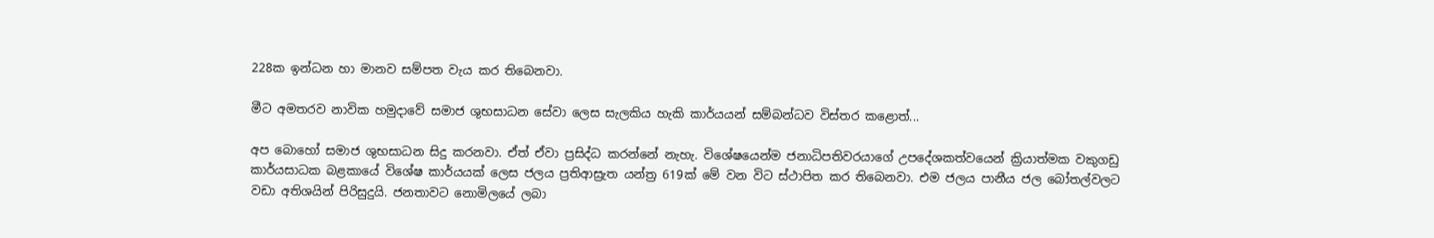228ක ඉන්ධන හා මානව සම්පත වැය කර තිබෙනවා.

මීට අමතරව නාවික හමුදාවේ සමාජ ශුභසාධන සේවා ලෙස සැලකිය හැකි කාර්යයන් සම්බන්ධව විස්තර කළොත්...

අප බොහෝ සමාජ ශුභසාධන සිදු කරනවා. ඒත් ඒවා ප්‍රසිද්ධ කරන්නේ නැහැ. විශේෂයෙන්ම ජනාධිපතිවරයාගේ උපදේශකත්වයෙන් ක්‍රියාත්මක වකුගඩු කාර්යසාධක බළකායේ විශේෂ කාර්යයක් ලෙස ජලය ප්‍රතිආස්‍රැත යන්ත්‍ර 619ක් මේ වන විට ස්ථාපිත කර තිබෙනවා. එම ජලය පානීය ජල බෝතල්වලට වඩා අතිශයින් පිරිසුදුයි. ජනතාවට නොමිලයේ ලබා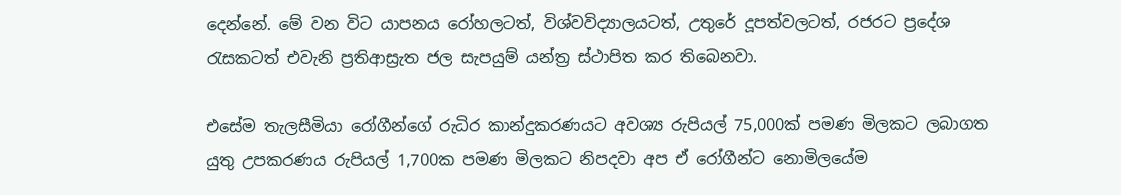දෙන්නේ. මේ වන විට යාපනය රෝහලටත්, විශ්වවිද්‍යාලයටත්, උතුරේ දූපත්වලටත්, රජරට ප්‍රදේශ රැසකටත් එවැනි ප්‍රතිආස්‍රැත ජල සැපයුම් යන්ත්‍ර ස්ථාපිත කර තිබෙනවා.

එසේම තැලසීමියා රෝගීන්ගේ රුධිර කාන්දුකරණයට අවශ්‍ය රුපියල් 75,000ක් පමණ මිලකට ලබාගත යුතු උපකරණය රුපියල් 1,700ක පමණ මිලකට නිපදවා අප ඒ රෝගීන්ට නොමිලයේම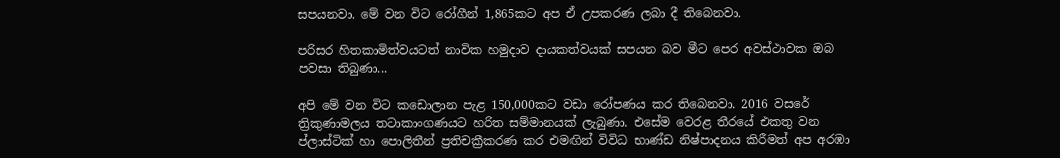සපයනවා. මේ වන විට රෝගීන් 1,865කට අප ඒ උපකරණ ලබා දී තිබෙනවා.

පරිසර හිතකාමිත්වයටත් නාවික හමුදාව දායකත්වයක් සපයන බව මීට පෙර අවස්ථාවක ඔබ පවසා තිබුණා...

අපි මේ වන විට කඩොලාන පැළ 150,000කට වඩා රෝපණය කර තිබෙනවා. 2016 වසරේ ත්‍රිකුණාමලය තටාකාංගණයට හරිත සම්මානයක් ලැබුණා. එසේම වෙරළ තීරයේ එකතු වන ප්ලාස්ටික් හා පොලිතීන් ප්‍රතිචක්‍රීකරණ කර එමඟින් විවිධ භාණ්ඩ නිෂ්පාදනය කිරීමත් අප අරඹා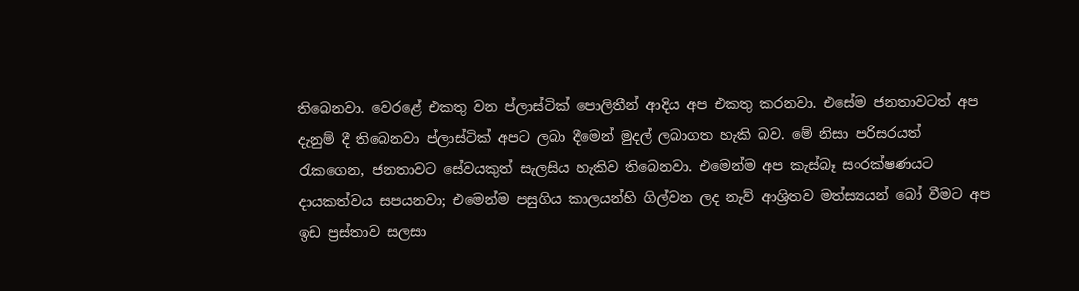තිබෙනවා. වෙරළේ එකතු වන ප්ලාස්ටික් ‍පොලිතීන් ආදිය අප එකතු කරනවා. එසේම ජනතාවටත් අප දැනුම් දී තිබෙනවා ප්ලාස්ටික් අපට ලබා දීමෙන් මුදල් ලබාගත හැකි බව. මේ නිසා පරිසරයත් රැකගෙන, ජනතාවට සේවයකුත් සැලසිය හැකිව තිබෙනවා. එමෙන්ම අප කැස්බෑ සංරක්ෂණයට දායකත්වය සපයනවා; එමෙන්ම පසුගිය කාලයන්හි ගිල්වන ලද නැව් ආශ්‍රිතව මත්ස්‍යයන් බෝ වීමට අප ඉඩ ප්‍රස්තාව සලසා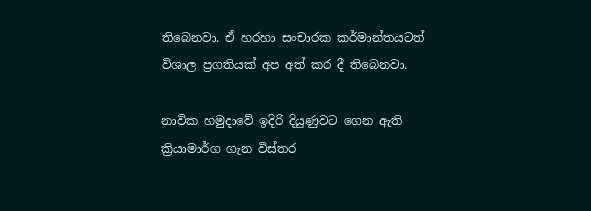තිබෙනවා. ඒ හරහා සංචාරක කර්මාන්තයටත් විශාල ප්‍රගතියක් අප අත් කර දී තිබෙනවා.

නාවික හමුදාවේ ඉදිරි දියුණුවට ගෙන ඇති ක්‍රියාමාර්ග ගැන විස්තර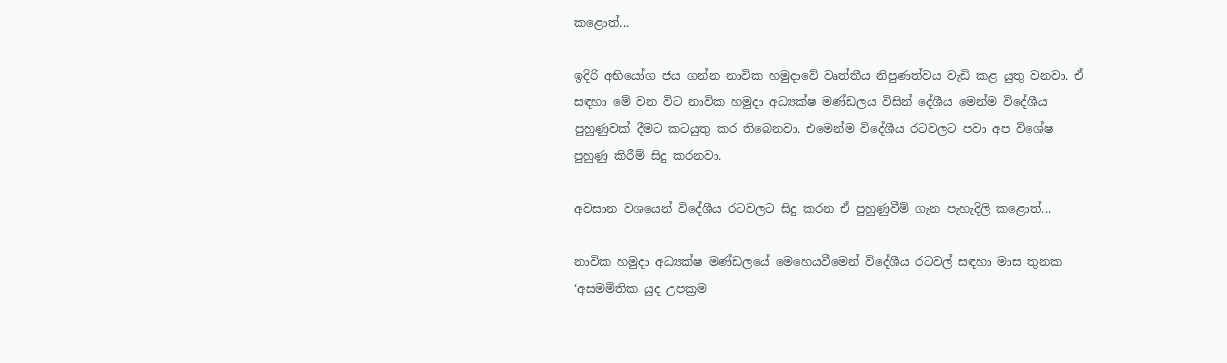කළොත්...

ඉදිරි අභියෝග ජය ගන්න නාවික හමුදාවේ වෘත්තීය නිපුණත්වය වැඩි කළ යුතු වනවා. ඒ සඳහා මේ වන විට නාවික හමුදා අධ්‍යක්ෂ මණ්‍ඩලය විසින් දේශීය මෙන්ම විදේශීය පුහුණුවක් දීමට කටයුතු කර තිබෙනවා. එමෙන්ම විදේශීය රටවලට පවා අප විශේෂ පුහුණු කිරීම් සිදු කරනවා‍.

අවසාන වශයෙන් විදේශීය රටවලට සිදු කරන ඒ පුහුණුවීම් ගැන පැහැදිලි කළොත්...

නාවික හමුදා අධ්‍යක්ෂ මණ්ඩලයේ මෙහෙයවීමෙන් විදේශීය රටවල් සඳහා මාස තුනක ‘අසමමිතික යුද උපක්‍රම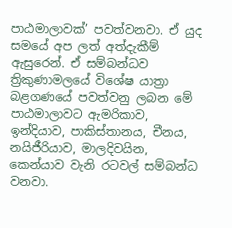පාඨමාලාවක්’ පවත්වනවා. ඒ යුද සමයේ අප ලත් අත්දැකීම් ඇසුරෙන්. ඒ සම්බන්ධව ත්‍රිකුණාමලයේ විශේෂ යාත්‍රා බළගණයේ පවත්වනු ලබන මේ පාඨමාලාවට ඇමරිකාව, ඉන්දියාව, පාකිස්තානය, චීනය, නයිජීරියාව, මාලදිවයින, කෙන්යාව වැනි රටවල් සම්බන්ධ වනවා.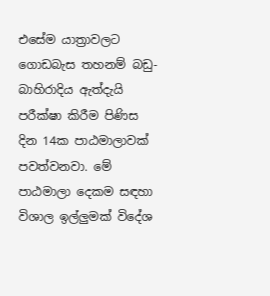එසේම යාත්‍රාවලට ගොඩබැස තහනම් බඩු-බාහිරාදිය ඇත්දැයි පරීක්ෂා කිරීම පිණිස දින 14ක පාඨමාලාවක් පවත්වනවා. මේ පාඨමාලා දෙකම සඳහා විශාල ඉල්ලුමක් විදේශ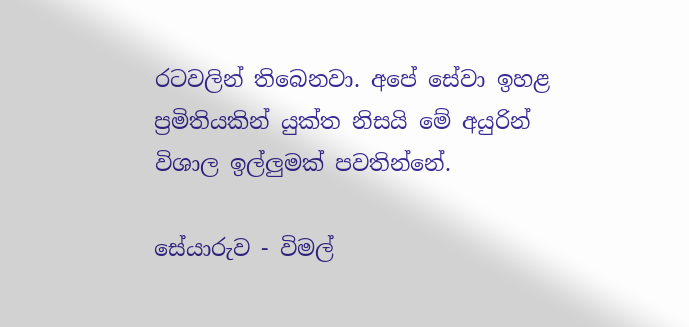රටවලින් තිබෙනවා. අපේ සේවා ඉහළ ප්‍රමිතියකින් යුක්ත නිසයි මේ අයුරින් විශාල ඉල්ලුමක් පවතින්නේ.

සේයාරුව - විමල්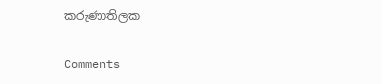කරුණාතිලක‍

Comments